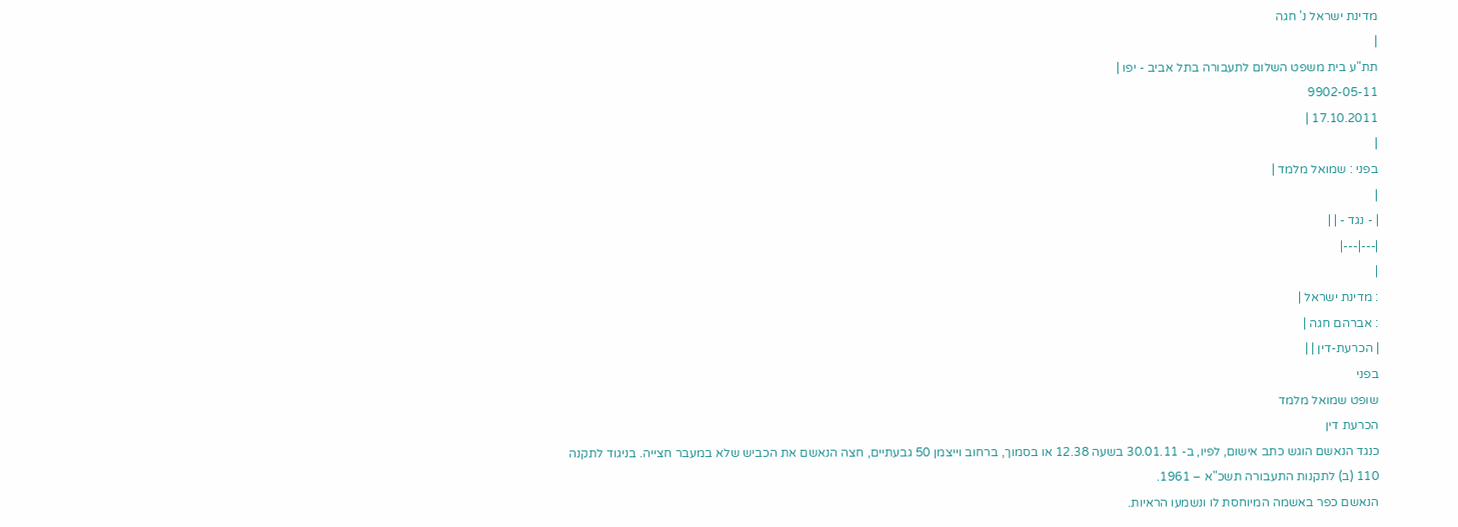מדינת ישראל נ' חגה
|
תת"ע בית משפט השלום לתעבורה בתל אביב - יפו |
9902-05-11
17.10.2011 |
|
בפני : שמואל מלמד |
|
| - נגד - | |
|---|---|
|
: מדינת ישראל |
: אברהם חגה |
| הכרעת-דין | |
בפני
שופט שמואל מלמד
הכרעת דין
כנגד הנאשם הוגש כתב אישום, לפיו, ב- 30.01.11 בשעה 12.38 או בסמוך, ברחוב וייצמן 50 גבעתיים, חצה הנאשם את הכביש שלא במעבר חצייה. בניגוד לתקנה 110 (ב) לתקנות התעבורה תשכ"א – 1961.
הנאשם כפר באשמה המיוחסת לו ונשמעו הראיות.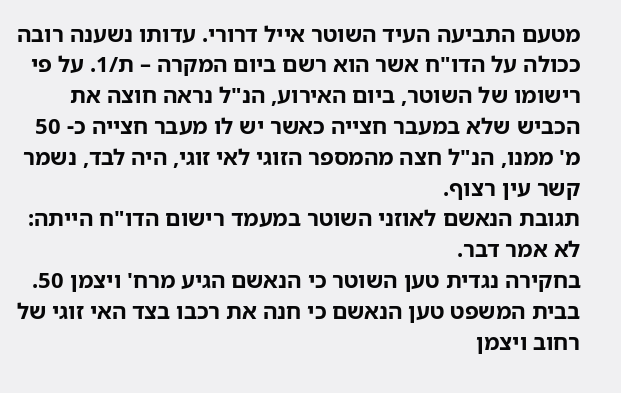מטעם התביעה העיד השוטר אייל דרורי. עדותו נשענה רובה ככולה על הדו"ח אשר הוא רשם ביום המקרה – ת/1. על פי רישומו של השוטר, ביום האירוע, הנ"ל נראה חוצה את הכביש שלא במעבר חצייה כאשר יש לו מעבר חצייה כ- 50 מ' ממנו, הנ"ל חצה מהמספר הזוגי לאי זוגי, היה לבד, נשמר קשר עין רצוף.
תגובת הנאשם לאוזני השוטר במעמד רישום הדו"ח הייתה: לא אמר דבר.
בחקירה נגדית טען השוטר כי הנאשם הגיע מרח' ויצמן 50.
בבית המשפט טען הנאשם כי חנה את רכבו בצד האי זוגי של רחוב ויצמן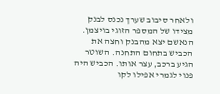ולאחר סיבוב שערך נכנס לבנק מצידו של המספר הזוגי בויצמן. הנאשם יצא מהבנק וחצה את הכביש בתחום התחנה. השוטר הגיע ברכב, עצר אותו. הכביש היה פנוי לגמרי אפילו לקו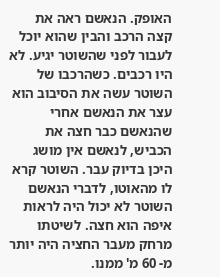האופק. הנאשם ראה את קצה הרכב והבין שהוא יוכל לעבור לפני שהשוטר יגיע. לא היו רכבים. כשהרכבו של השוטר עשה את הסיבוב הוא עצר את הנאשם אחרי שהנאשם כבר חצה את הכביש, לנאשם אין מושג היכן בדיוק עבר. השוטר קרא לו מהאוטו, לדברי הנאשם השוטר לא יכול היה לראות איפה הוא חצה. לשיטתו מרחק מעבר החציה היה יותר מ- 60 מ' ממנו.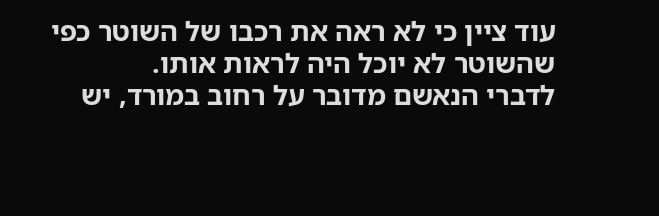עוד ציין כי לא ראה את רכבו של השוטר כפי שהשוטר לא יוכל היה לראות אותו.
לדברי הנאשם מדובר על רחוב במורד, יש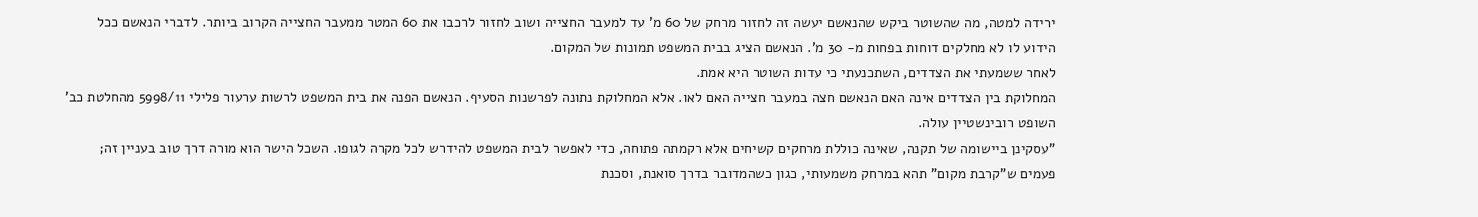ירידה למטה, מה שהשוטר ביקש שהנאשם יעשה זה לחזור מרחק של 60 מ' עד למעבר החצייה ושוב לחזור לרכבו את 60 המטר ממעבר החצייה הקרוב ביותר. לדברי הנאשם ככל הידוע לו לא מחלקים דוחות בפחות מ- 30 מ'. הנאשם הציג בבית המשפט תמונות של המקום.
לאחר ששמעתי את הצדדים, השתכנעתי כי עדות השוטר היא אמת.
המחלוקת בין הצדדים אינה האם הנאשם חצה במעבר חצייה האם לאו. אלא המחלוקת נתונה לפרשנות הסעיף. הנאשם הפנה את בית המשפט לרשות ערעור פלילי 5998/11 מהחלטת כב' השופט רובינשטיין עולה.
"עסקינן ביישומה של תקנה, שאינה כוללת מרחקים קשיחים אלא רקמתה פתוחה, כדי לאפשר לבית המשפט להידרש לכל מקרה לגופו. השכל הישר הוא מורה דרך טוב בעניין זה; פעמים ש"קרבת מקום" תהא במרחק משמעותי, כגון כשהמדובר בדרך סואנת, וסכנת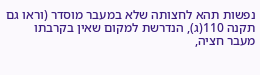נפשות תהא לחצותה שלא במעבר מוסדר (וראו גם תקנה 110(ג), הנדרשת למקום שאין בקרבתו מעבר חציה,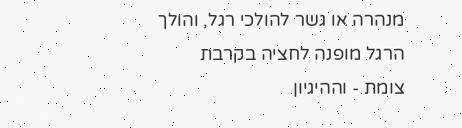מנהרה או גשר להולכי רגל, והולך הרגל מופנה לחציה בקרבת צומת - וההיגיון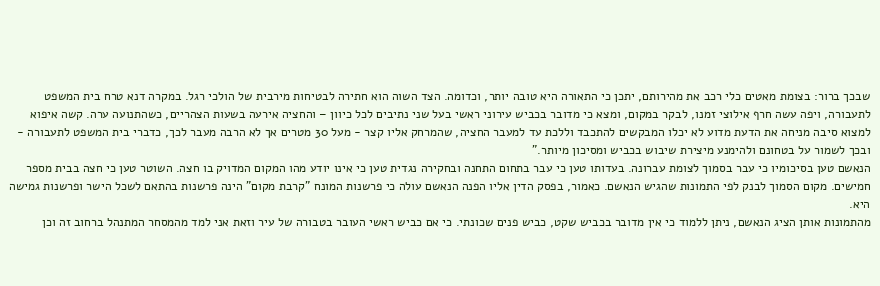שבכך ברור: בצומת מאטים כלי רכב את מהירותם, יתכן כי התאורה היא טובה יותר, וכדומה. הצד השוה הוא חתירה לבטיחות מירבית של הולכי רגל. במקרה דנא טרח בית המשפט לתעבורה, ויפה עשה חרף אילוצי זמנו, לבקר במקום, ומצא כי מדובר בכביש עירוני ראשי בעל שני נתיבים לכל כיוון – והחציה אירעה בשעות הצהריים, כשהתנועה ערה. קשה איפוא למצוא סיבה מניחה את הדעת מדוע לא יכלו המבקשים להתכבד וללכת עד למעבר החציה, שהמרחק אליו קצר - מעל 30 מטרים אך לא הרבה מעבר לכך, כדברי בית המשפט לתעבורה - ובכך לשמור על בטחונם ולהימנע מיצירת שיבוש בכביש ומסיכון מיותר."
הנאשם טען בסיכומיו כי עבר בסמוך לצומת עברונה. בעדותו טען כי עבר בתחום התחנה ובחקירה נגדית טען כי אינו יודע מהו המקום המדויק בו חצה. השוטר טען כי חצה בבית מספר חמישים. מקום הסמוך לבנק לפי התמונות שהגיש הנאשם. כאמור, בפסק הדין אליו הפנה הנאשם עולה כי פרשנות המונח "קרבת מקום" הינה פרשנות בהתאם לשכל הישר ופרשנות גמישה היא.
מהתמונות אותן הציג הנאשם, ניתן ללמוד כי אין מדובר בכביש שקט, כביש פנים שכונתי. כי אם כביש ראשי העובר בטבורה של עיר וזאת אני למד מהמסחר המתנהל ברחוב זה וכן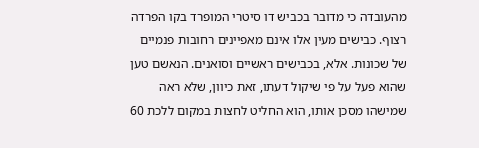מהעובדה כי מדובר בכביש דו סיטרי המופרד בקו הפרדה רצוף. כבישים מעין אלו אינם מאפיינים רחובות פנמיים של שכונות. אלא, בכבישים ראשיים וסואנים. הנאשם טען שהוא פעל על פי שיקול דעתו, זאת כיוון, שלא ראה שמישהו מסכן אותו, הוא החליט לחצות במקום ללכת 60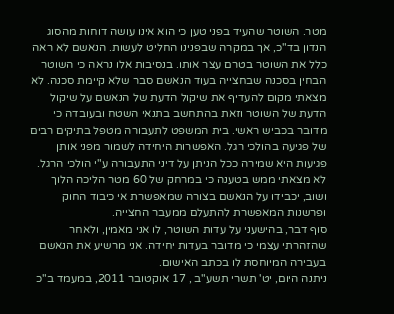מטר. השוטר שהעיד בפני טען כי הוא אינו עושה דוחות מהסוג הנדון בד"כ, אך במקרה שבפנינו החליט לעשות. הנאשם לא ראה כלל את השוטר בטרם עצר אותו. בנסיבות אלו נראה כי השוטר הבחין בסכנה שבחצייה בעוד הנאשם סבר שלא קיימת סכנה. לא מצאתי מקום להעדיף את שיקול הדעת של הנאשם על שיקול הדעת של השוטר וזאת בהתחשב בתנאי השטח ובעובדה כי מדובר בכביש ראשי. בית המשפט לתעבורה מטפל בתיקים רבים של פגיעה בהולכי רגל. האפשרות היחידה לשמור מפני אותן פגיעות היא שמירה ככל הניתן על דיני התעבורה ע"י הולכי הרגל. לא מצאתי ממש בטענה כי במרחק של 60 מטר הליכה הלוך ושוב, יכבידו על הנאשם בצורה שמאפשרת אי כיבוד החוק ופרשנות המאפשרת להתעלם ממעבר החצייה.
סוף דבר, בהישעני על עדות השוטר, לו אני מאמין, ולאחר שהזהרתי עצמי כי מדובר בעדות יחידה. אני מרשיע את הנאשם בעבירה המיוחסת לו בכתב האישום.
ניתנה היום, יט' תשרי תשע"ב , 17 אוקטובר 2011, במעמד ב"כ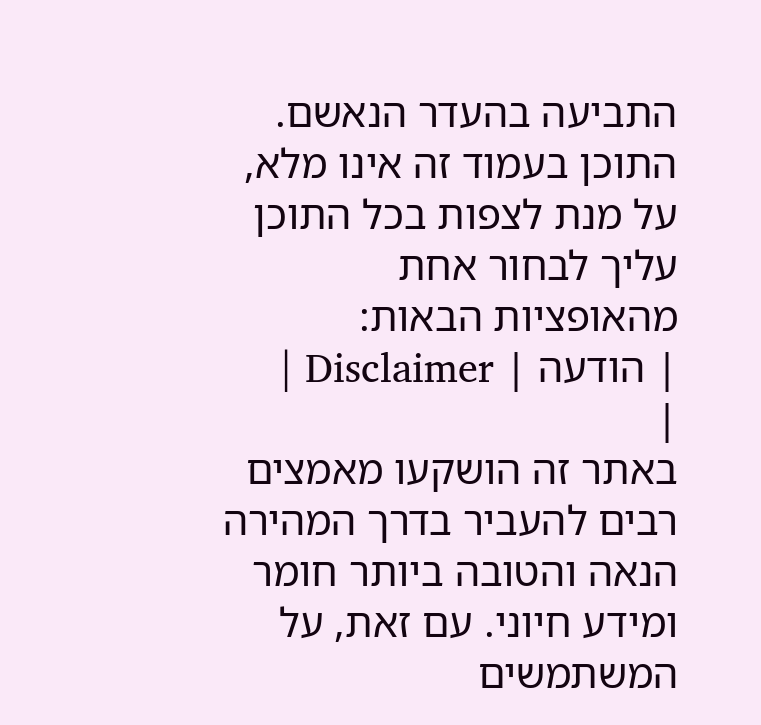התביעה בהעדר הנאשם.
התוכן בעמוד זה אינו מלא, על מנת לצפות בכל התוכן עליך לבחור אחת מהאופציות הבאות:
| הודעה | Disclaimer |
|
באתר זה הושקעו מאמצים רבים להעביר בדרך המהירה הנאה והטובה ביותר חומר ומידע חיוני. עם זאת, על המשתמשים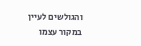והגולשים לעיין במקור עצמו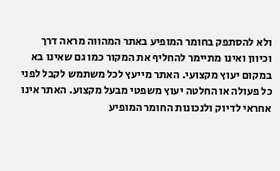ולא להסתפק בחומר המופיע באתר המהווה מראה דרך וכיוון ואינו מתיימר להחליף את המקור כמו גם שאינו בא במקום יעוץ מקצועי. האתר מייעץ לכל משתמש לקבל לפני כל פעולה או החלטה יעוץ משפטי מבעל מקצוע. האתר אינו אחראי לדיוק ולנכונות החומר המופיע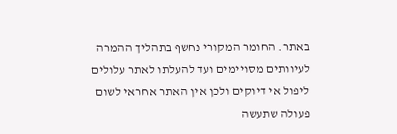באתר. החומר המקורי נחשף בתהליך ההמרה לעיוותים מסויימים ועד להעלתו לאתר עלולים ליפול אי דיוקים ולכן אין האתר אחראי לשום פעולה שתעשה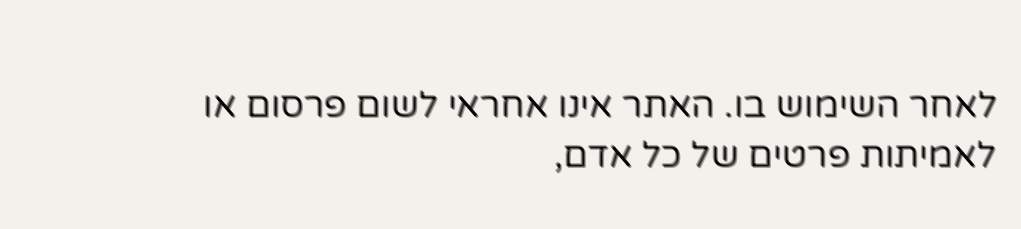לאחר השימוש בו. האתר אינו אחראי לשום פרסום או לאמיתות פרטים של כל אדם,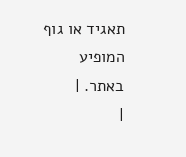תאגיד או גוף המופיע באתר. |
|